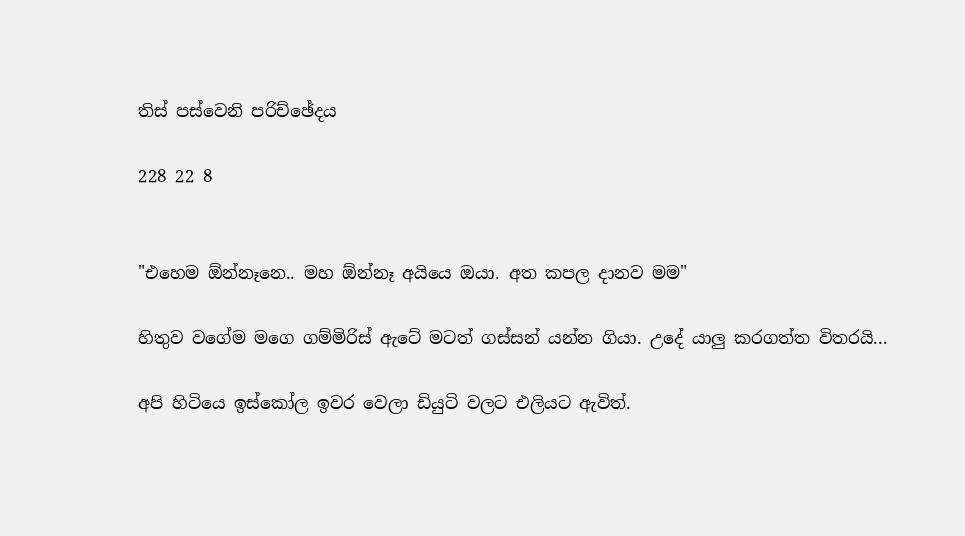තිස් පස්වෙනි පරිච්ඡේදය

228 22 8


"එහෙම ඕන්නෑනෙ.. මහ ඕන්නෑ අයියෙ ඔයා. අත කපල දානව මම"

හිතුව වගේම මගෙ ගම්මිරිස් ඇටේ මටත් ගස්සන් යන්න ගියා. උදේ යාලු කරගත්ත විතරයි...

අපි හිටියෙ ඉස්කෝල ඉවර වෙලා ඩියුටි වලට එලියට ඇවිත්.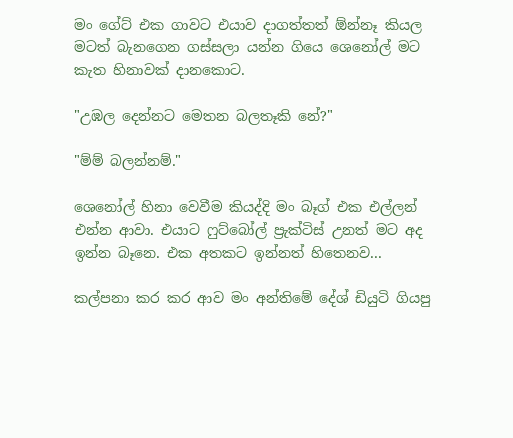මං ගේට් එක ගාවට එයාව දාගත්තත් ඕන්නෑ කියල මටත් බැනගෙන ගස්සලා යන්න ගියෙ ශෙනෝල් මට කැත හිනාවක් දානකොට.

"උඹල දෙන්නට මෙතන බලතෑකි නේ?"

"ම්ම් බලන්නම්."

ශෙනෝල් හිනා වෙවීම කියද්දි මං බෑග් එක එල්ලන් එන්න ආවා. එයාට ෆුට්බෝල් ප්‍රැක්ටිස් උනත් මට අද ඉන්න බෑනෙ. එක අතකට ඉන්නත් හිතෙනව...

කල්පනා කර කර ආව මං අන්තිමේ දේශ් ඩියුටි ගියපු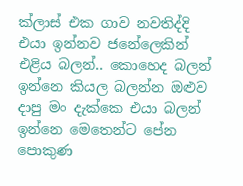ක්ලාස් එක ගාව නවතිද්දි එයා ඉන්නව ජනේලෙකින් එළිය බලන්.. කොහෙද බලන් ඉන්නෙ කියල බලන්න ඔළුව දාපු මං දැක්කෙ එයා බලන් ඉන්නෙ මෙතෙන්ට පේන පොකුණ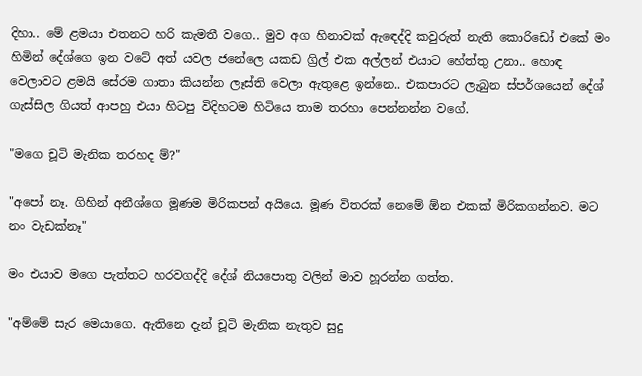දිහා.. මේ ළමයා එතනට හරි කැමතී වගෙ.. මුව අග හිනාවක් ඇඳෙද්දි කවුරුත් නැති කොරිඩෝ එකේ මං හිමින් දේශ්ගෙ ඉන වටේ අත් යවල ජනේලෙ යකඩ ග්‍රිල් එක අල්ලන් එයාට හේත්තු උනා.. හොඳ වෙලාවට ළමයි සේරම ගාතා කියන්න ලෑස්ති වෙලා ඇතුළෙ ඉන්නෙ.. එකපාරට ලැබුන ස්පර්ශයෙන් දේශ් ගැස්සිල ගියත් ආපහු එයා හිටපු විදිහටම හිටියෙ තාම තරහා පෙන්නන්න වගේ.

"මගෙ චූටි මැනික තරහද ම්?"

"අපෝ නෑ. ගිහින් අනීශ්ගෙ මූණම මිරිකපන් අයියෙ. මූණ විතරක් නෙමේ ඕන එකක් මිරිකගන්නව. මට නං වැඩක්නෑ"

මං එයාව මගෙ පැත්තට හරවගද්දි දේශ් නියපොතු වලින් මාව හූරන්න ගත්ත.

"අම්මේ සැර මෙයාගෙ. ඇතිනෙ දැන් චූටි මැනික නැතුව සුදු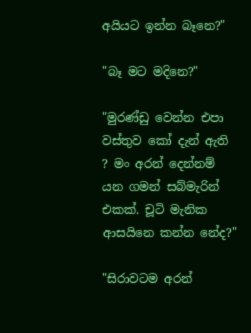අයියට ඉන්න බෑනෙ?"

"බෑ මට මදිනෙ?"

"මුරණ්ඩු වෙන්න එපා වස්තුව කෝ දැන් ඇති ? මං අරන් දෙන්නම් යන ගමන් සබ්මැරින් එකක්. චූටි මැනික ආසයිනෙ කන්න නේද?"

"සිරාවටම අරන්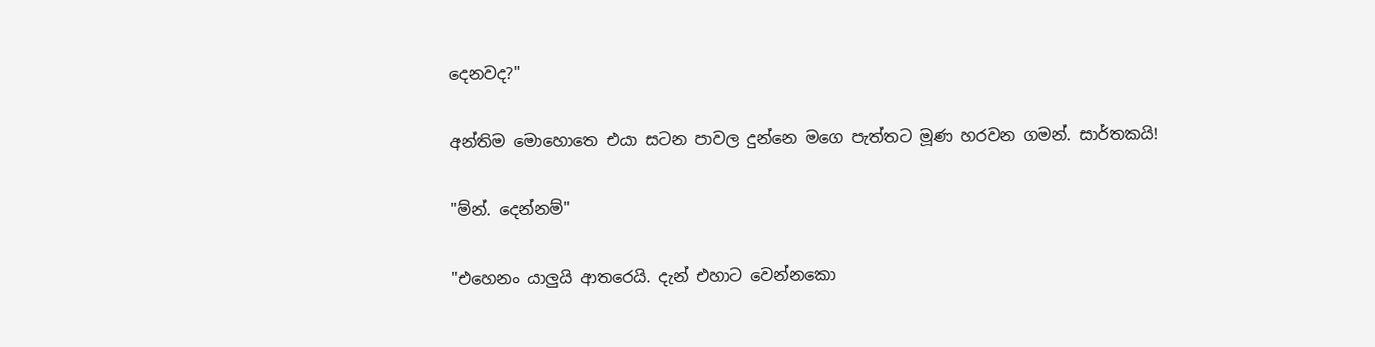දෙනවද?"

අන්තිම මොහොතෙ එයා සටන පාවල දුන්නෙ මගෙ පැත්තට මූණ හරවන ගමන්. සාර්තකයි!

"ම්න්. දෙන්නම්"

"එහෙනං යාලුයි ආතරෙයි. දැන් එහාට වෙන්නකො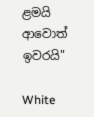ළමයි ආවොත් ඉවරයි"

White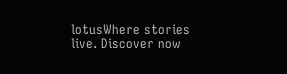lotusWhere stories live. Discover now